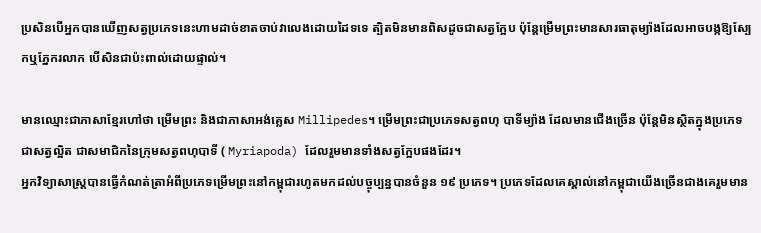ប្រសិនបើអ្នកបានឃើញសត្វប្រភេទនេះហាមដាច់ខាតចាប់វាលេងដោយដៃទទេ ត្បិតមិនមានពិសដូចជាសត្វក្អែប ប៉ុន្តែម្រើមព្រះមានសារធាតុម្យ៉ាងដែលអាចបង្កឱ្យស្បែកឬភ្នែករលាក បើសិនជាប៉ះពាល់ដោយផ្ទាល់។

មានឈ្មោះជាភាសាខ្មែរហៅថា ម្រើមព្រះ និងជាភាសាអង់គ្លេស Millipedes។ ម្រើមព្រះជាប្រភេទសត្វពហុ បាទីម្យ៉ាង ដែលមានជើងច្រើន ប៉ុន្តែមិនស្ថិតក្នុងប្រភេទជាសត្វល្អិត ជាសមាជិកនៃក្រុមសត្វពហុបាទី ( Myriapoda) ដែលរួមមានទាំងសត្វក្អែបផងដែរ។
អ្នកវិទ្យាសាស្ត្របានធ្វើកំណត់ត្រាអំពីប្រភេទម្រើមព្រះនៅកម្ពុជារហូតមកដល់បច្ចុប្បន្នបានចំនួន ១៩ ប្រភេទ។ ប្រភេទដែលគេស្គាល់នៅកម្ពុជាយើងច្រើនជាងគេរួមមាន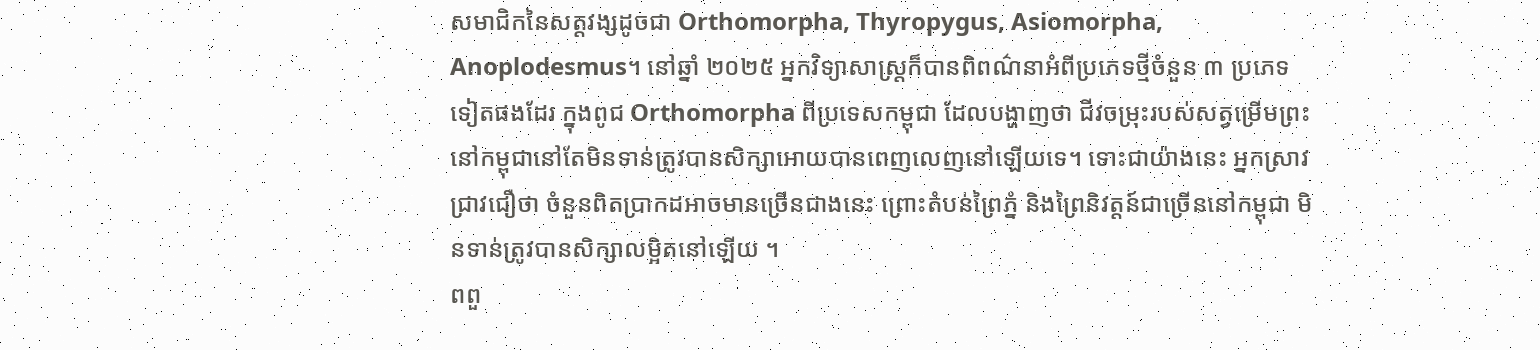សមាជិកនៃសត្តវង្សដូចជា Orthomorpha, Thyropygus, Asiomorpha, Anoplodesmus។ នៅឆ្នាំ ២០២៥ អ្នកវិទ្យាសាស្ត្រក៏បានពិពណ៌នាអំពីប្រភេទថ្មីចំនួន ៣ ប្រភេទទៀតផងដែរ ក្នុងពូជ Orthomorpha ពីប្រទេសកម្ពុជា ដែលបង្ហាញថា ជីវចម្រុះរបស់សត្វម្រើមព្រះនៅកម្ពុជានៅតែមិនទាន់ត្រូវបានសិក្សាអោយបានពេញលេញនៅឡើយទេ។ ទោះជាយ៉ាងនេះ អ្នកស្រាវជ្រាវជឿថា ចំនួនពិតប្រាកដអាចមានច្រើនជាងនេះ ព្រោះតំបន់ព្រៃភ្នំ និងព្រៃនិវត្តន៍ជាច្រើននៅកម្ពុជា មិនទាន់ត្រូវបានសិក្សាលម្អិតនៅឡើយ ។
ពពួ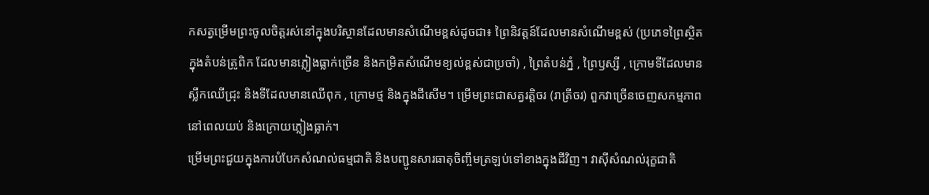កសត្វម្រើមព្រះចូលចិត្តរស់នៅក្នុងបរិស្ថានដែលមានសំណើមខ្ពស់ដូចជា៖ ព្រៃនិវត្តន៍ដែលមានសំណើមខ្ពស់ (ប្រភេទព្រៃស្ថិតក្នុងតំបន់ត្រូពិក ដែលមានភ្លៀងធ្លាក់ច្រើន និងកម្រិតសំណើមខ្យល់ខ្ពស់ជាប្រចាំ) , ព្រៃតំបន់ភ្នំ , ព្រៃឫស្សី , ក្រោមទីដែលមានស្លឹកឈើជ្រុះ និងទីដែលមានឈើពុក , ក្រោមថ្ម និងក្នុងដីសើម។ ម្រើមព្រះជាសត្វរត្តិចរ (រាត្រីចរ) ពួកវាច្រើនចេញសកម្មភាពនៅពេលយប់ និងក្រោយភ្លៀងធ្លាក់។
ម្រើមព្រះជួយក្នុងការបំបែកសំណល់ធម្មជាតិ និងបញ្ជូនសារធាតុចិញ្ចឹមត្រឡប់ទៅខាងក្នុងដីវិញ។ វាស៊ីសំណល់រុក្ខជាតិ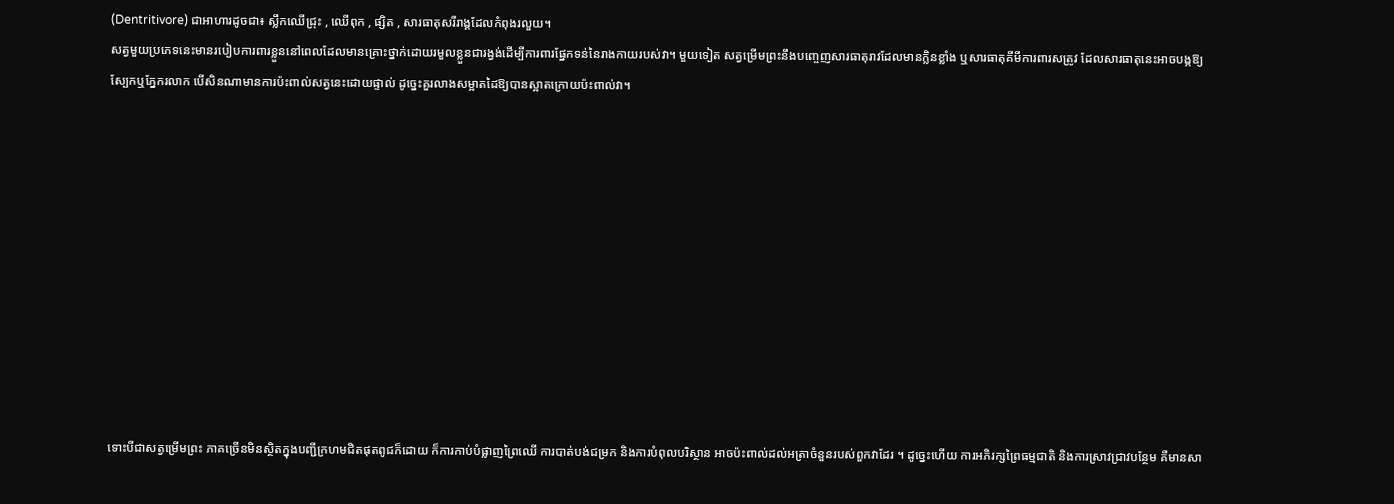(Dentritivore) ជាអាហារដូចជា៖ ស្លឹកឈើជ្រុះ , ឈើពុក , ផ្សិត , សារធាតុសរីរាង្គដែលកំពុងរលួយ។
សត្វមួយប្រភេទនេះមានរបៀបការពារខ្លួននៅពេលដែលមានគ្រោះថ្នាក់ដោយរមួលខ្លួនជារង្វង់ដើម្បីការពារផ្នែកទន់នៃរាងកាយរបស់វា។ មួយទៀត សត្វម្រើមព្រះនឹងបញ្ចេញសារធាតុរាវដែលមានក្លិនខ្លាំង ឬសារធាតុគីមីការពារសត្រូវ ដែលសារធាតុនេះអាចបង្កឱ្យស្បែកឬភ្នែករលាក បើសិនណាមានការប៉ះពាល់សត្វនេះដោយផ្ទាល់ ដូច្នេះគួរលាងសម្អាតដៃឱ្យបានស្អាតក្រោយប៉ះពាល់វា។











ទោះបីជាសត្វម្រើមព្រះ ភាគច្រើនមិនស្ថិតក្នុងបញ្ជីក្រហមជិតផុតពូជក៏ដោយ ក៏ការកាប់បំផ្លាញព្រៃឈើ ការបាត់បង់ជម្រក និងការបំពុលបរិស្ថាន អាចប៉ះពាល់ដល់អត្រាចំនួនរបស់ពួកវាដែរ ។ ដូច្នេះហើយ ការអភិរក្សព្រៃធម្មជាតិ និងការស្រាវជ្រាវបន្ថែម គឺមានសា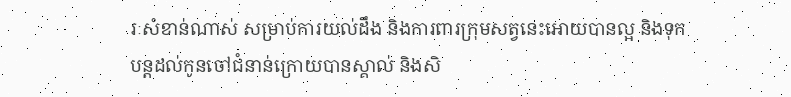រៈសំខាន់ណាស់ សម្រាប់ការយល់ដឹង និងការពារក្រុមសត្វនេះអោយបានល្អ និងទុកបន្តដល់កូនចៅជំនាន់ក្រោយបានស្គាល់ និងសិ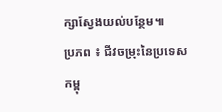ក្សាស្វែងយល់បន្ថែម៕
ប្រភព ៖ ជីវចម្រុះនៃប្រទេសកម្ពុ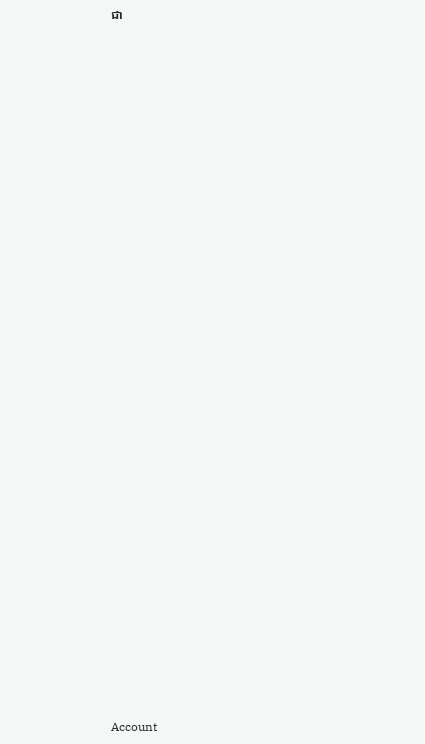ជា





















































Account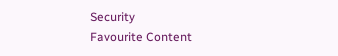Security
Favourite Content